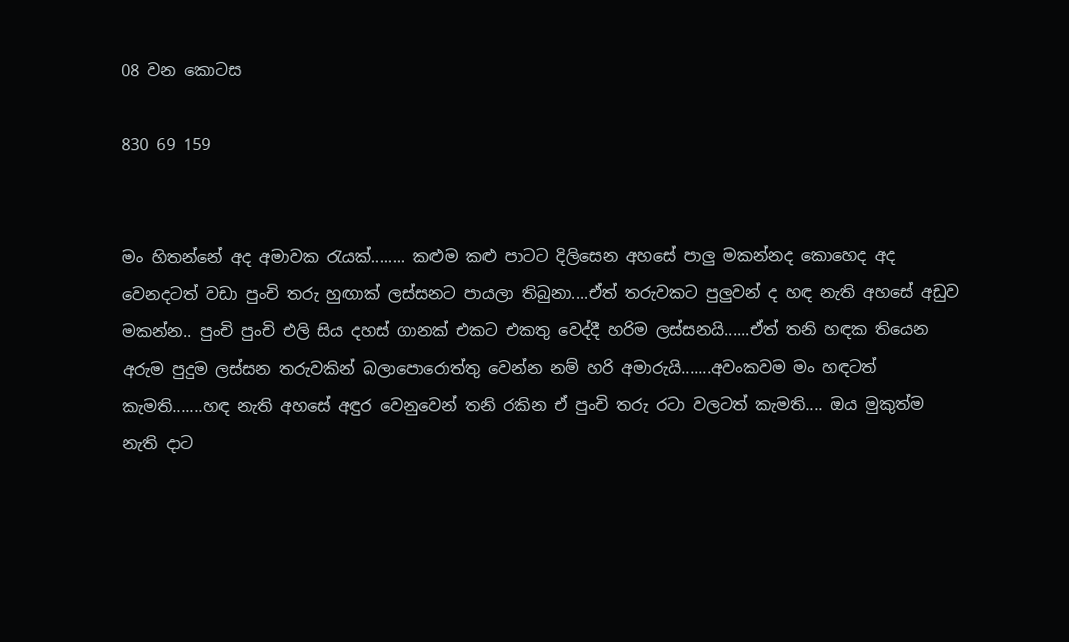08 වන කොටස

830 69 159


මං හිතන්නේ අද අමාවක රැයක්........ කළුම කළු පාටට දිලිසෙන අහසේ පාලු මකන්නද කොහෙද අද වෙනදටත් වඩා පුංචි තරු හුඟාක් ලස්සනට පායලා තිබුනා....ඒත් තරුවකට පුලුවන් ද හඳ නැති අහසේ අඩුව මකන්න.. පුංචි පුංචි එලි සිය දහස් ගානක් එකට එකතු වෙද්දී හරිම ලස්සනයි......ඒත් තනි හඳක තියෙන අරුම පුදුම ලස්සන තරුවකින් බලාපොරොත්තු වෙන්න නම් හරි අමාරුයි.......අවංකවම මං හඳටත් කැමති.......හඳ නැති අහසේ අඳුර වෙනුවෙන් තනි රකින ඒ පුංචි තරු රටා වලටත් කැමති.... ඔය මුකුත්ම නැති දාට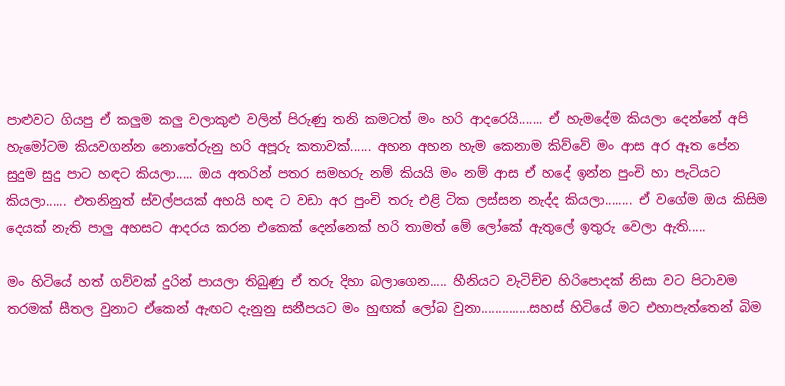පාළුවට ගියපු ඒ කලුම කලු වලාකුළු වලින් පිරුණු තනි කමටත් මං හරි ආදරෙයි....... ඒ හැමදේම කියලා දෙන්නේ අපි හැමෝටම කියවගන්න නොතේරුනු හරි අපූරු කතාවක්...... අහන අහන හැම කෙනාම කිව්වේ මං ආස අර ඈත පේන සුදුම සුදු පාට හඳට කියලා..... ඔය අතරින් පතර සමහරු නම් කියයි මං නම් ආස ඒ හදේ ඉන්න පුංචි හා පැටියට කියලා...... එතනිනුත් ස්වල්පයක් අහයි හඳ ට වඩා අර පුංචි තරු එළි ටික ලස්සන නැද්ද කියලා........ ඒ වගේම ඔය කිසිම දෙයක් නැති පාලු අහසට ආදරය කරන එකෙක් දෙන්නෙක් හරි තාමත් මේ ලෝකේ ඇතුලේ ඉතුරු වෙලා ඇති.....

මං හිටියේ හත් ගව්වක් දුරින් පායලා තිබුණු ඒ තරු දිහා බලාගෙන..... හීනියට වැටිච්ච හිරිපොදක් නිසා වට පිටාවම තරමක් සීතල වුනාට ඒකෙන් ඇඟට දැනුනු සනීපයට මං හුඟක් ලෝබ වුනා..............සහස් හිටියේ මට එහාපැත්තෙන් බිම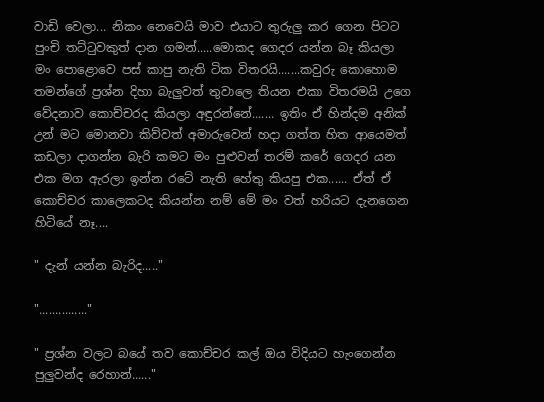වාඩි වෙලා... නිකං නෙවෙයි මාව එයාට තුරුලු කර ගෙන පිටට පුංචි තට්ටුවකුත් දාන ගමන්.....මොකද ගෙදර යන්න බෑ කියලා මං පොළොවෙ පස් කාපු නැති ටික විතරයි.......කවුරු කොහොම තමන්ගේ ප්‍රශ්න දිහා බැලුවත් තුවාලෙ තියන එකා විතරමයි උගෙ වේදනාව කොච්චරද කියලා අඳුරන්නේ....... ඉතිං ඒ හින්දම අනික් උන් මට මොනවා කිව්වත් අමාරුවෙන් හදා ගත්ත හිත ආයෙමත් කඩලා දාගන්න බැරි කමට මං පුළුවන් තරම් කරේ ගෙදර යන එක මග ඇරලා ඉන්න රටේ නැති හේතු කියපු එක...... ඒත් ඒ කොච්චර කාලෙකටද කියන්න නම් මේ මං වත් හරියට දැනගෙන හිටියේ නෑ....

" දැන් යන්න බැරිද....."

"..............."

" ප්‍රශ්න වලට බයේ තව කොච්චර කල් ඔය විදියට හැංගෙන්න පුලුවන්ද රෙහාන්......"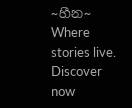~හීන~ Where stories live. Discover now